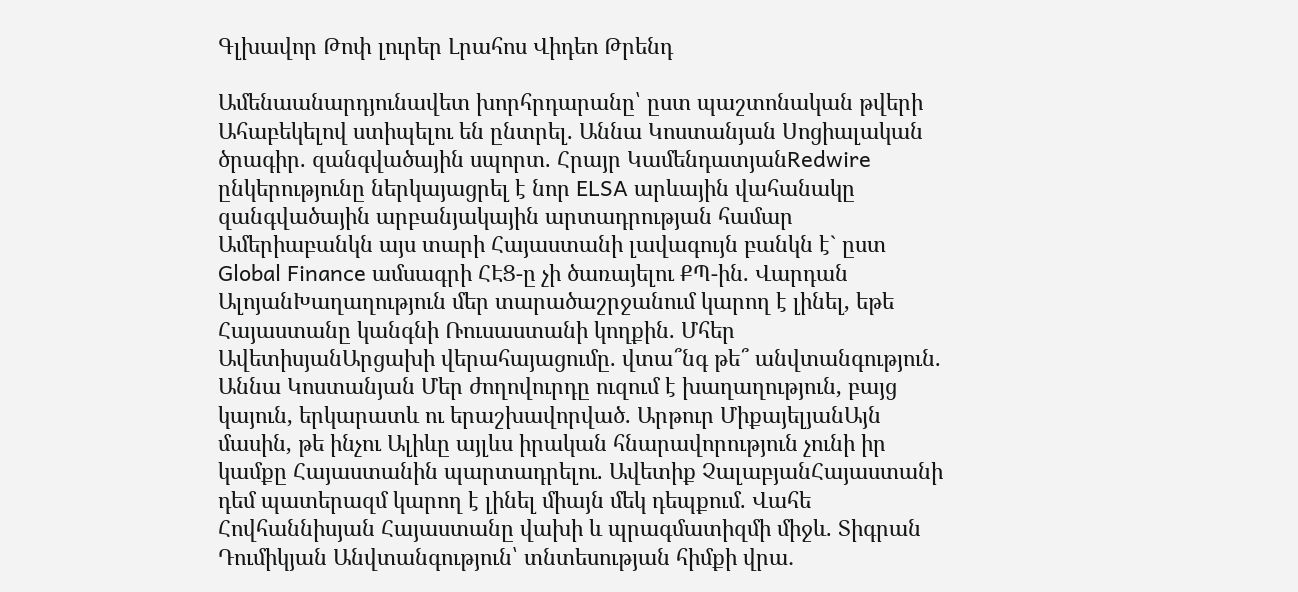Գլխավոր Թոփ լուրեր Լրահոս Վիդեո Թրենդ

Ամենաանարդյունավետ խորհրդարանը՝ ըստ պաշտոնական թվերի Ահաբեկելով ստիպելու են ընտրել. Աննա Կոստանյան Սոցիալական ծրագիր. զանգվածային սպորտ. Հրայր ԿամենդատյանRedwire ընկերությունը ներկայացրել է նոր ELSA արևային վահանակը զանգվածային արբանյակային արտադրության համար Ամերիաբանկն այս տարի Հայաստանի լավագույն բանկն է` ըստ Global Finance ամսագրի ՀԷՑ-ը չի ծառայելու ՔՊ-ին. Վարդան ԱլոյանԽաղաղություն մեր տարածաշրջանում կարող է լինել, եթե Հայաստանը կանգնի Ռուսաստանի կողքին. Մհեր ԱվետիսյանԱրցախի վերահայացումը. վտա՞նգ թե՞ անվտանգություն. Աննա Կոստանյան Մեր ժողովուրդը ուզում է խաղաղություն, բայց կայուն, երկարատև ու երաշխավորված. Արթուր ՄիքայելյանԱյն մասին, թե ինչու Ալիևը այլևս իրական հնարավորություն չունի իր կամքը Հայաստանին պարտադրելու. Ավետիք ՉալաբյանՀայաստանի դեմ պատերազմ կարող է լինել միայն մեկ դեպքում. Վահե Հովհաննիսյան Հայաստանը վախի և պրագմատիզմի միջև. Տիգրան Դումիկյան Անվտանգություն՝ տնտեսության հիմքի վրա․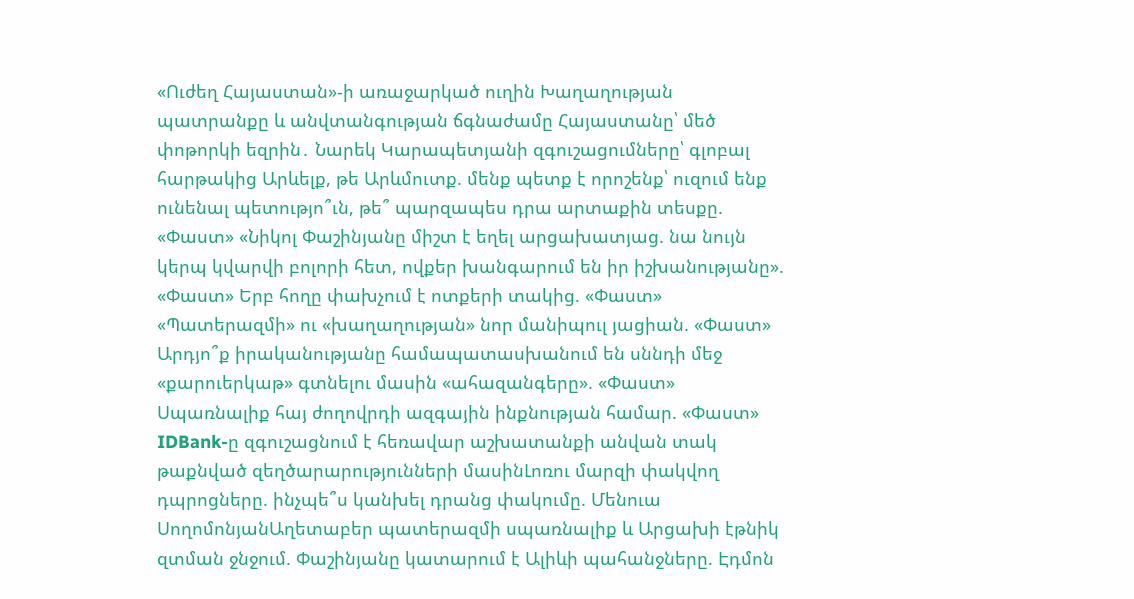«Ուժեղ Հայաստան»-ի առաջարկած ուղին Խաղաղության պատրանքը և անվտանգության ճգնաժամը Հայաստանը՝ մեծ փոթորկի եզրին․ Նարեկ Կարապետյանի զգուշացումները՝ գլոբալ հարթակից Արևելք, թե Արևմուտք. մենք պետք է որոշենք՝ ուզում ենք ունենալ պետությո՞ւն, թե՞ պարզապես դրա արտաքին տեսքը. «Փաստ» «Նիկոլ Փաշինյանը միշտ է եղել արցախատյաց. նա նույն կերպ կվարվի բոլորի հետ, ովքեր խանգարում են իր իշխանությանը». «Փաստ» Երբ հողը փախչում է ոտքերի տակից. «Փաստ» «Պատերազմի» ու «խաղաղության» նոր մանիպուլ յացիան. «Փաստ» Արդյո՞ք իրականությանը համապատասխանում են սննդի մեջ «քարուերկաթ» գտնելու մասին «ահազանգերը». «Փաստ» Սպառնալիք հայ ժողովրդի ազգային ինքնության համար. «Փաստ» IDBank-ը զգուշացնում է հեռավար աշխատանքի անվան տակ թաքնված զեղծարարությունների մասինԼոռու մարզի փակվող դպրոցները. ինչպե՞ս կանխել դրանց փակումը. Մենուա ՍողոմոնյանԱղետաբեր պատերազմի սպառնալիք և Արցախի էթնիկ զտման ջնջում. Փաշինյանը կատարում է Ալիևի պահանջները. Էդմոն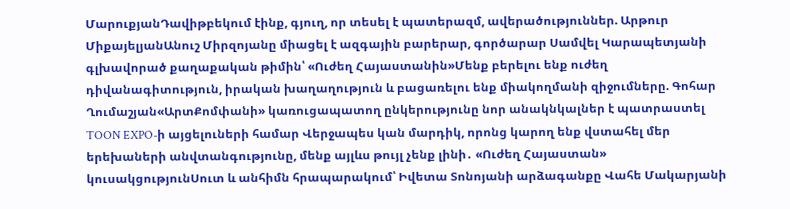ՄարուքյանԴավիթբեկում էինք, գյուղ, որ տեսել է պատերազմ, ավերածություններ. Արթուր ՄիքայելյանԱնուշ Միրզոյանը միացել է ազգային բարերար, գործարար Սամվել Կարապետյանի գլխավորած քաղաքական թիմին՝ «Ուժեղ Հայաստանին»Մենք բերելու ենք ուժեղ դիվանագիտություն, իրական խաղաղություն և բացառելու ենք միակողմանի զիջումները. Գոհար Ղումաշյան«ԱրտՔոմփանի» կառուցապատող ընկերությունը նոր անակնկալներ է պատրաստել TOON EXPO-ի այցելուների համար Վերջապես կան մարդիկ, որոնց կարող ենք վստահել մեր երեխաների անվտանգությունը, մենք այլևս թույլ չենք լինի․ «Ուժեղ Հայաստան» կուսակցությունՍուտ և անհիմն հրապարակում՝ Իվետա Տոնոյանի արձագանքը Վահե Մակարյանի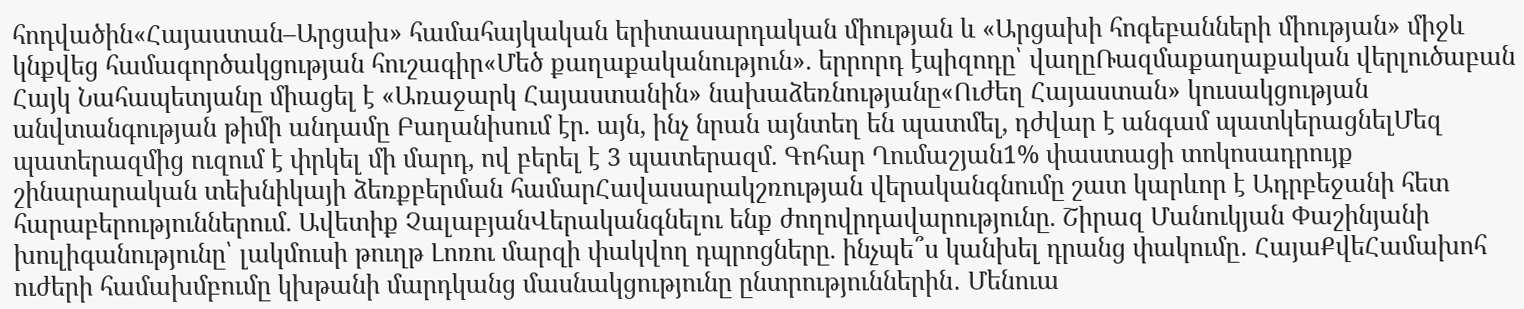հոդվածին«Հայաստան–Արցախ» համահայկական երիտասարդական միության և «Արցախի հոգեբանների միության» միջև կնքվեց համագործակցության հուշագիր«Մեծ քաղաքականություն». երրորդ էպիզոդը՝ վաղըՌազմաքաղաքական վերլուծաբան Հայկ Նահապետյանը միացել է «Առաջարկ Հայաստանին» նախաձեռնությանը«Ուժեղ Հայաստան» կուսակցության անվտանգության թիմի անդամը Բաղանիսում էր. այն, ինչ նրան այնտեղ են պատմել, դժվար է անգամ պատկերացնելՄեզ պատերազմից ուզում է փրկել մի մարդ, ով բերել է 3 պատերազմ. Գոհար Ղումաշյան1% փաստացի տոկոսադրույք շինարարական տեխնիկայի ձեռքբերման համարՀավասարակշռության վերականգնումը շատ կարևոր է Ադրբեջանի հետ հարաբերություններում. Ավետիք ՉալաբյանՎերականգնելու ենք ժողովրդավարությունը. Շիրազ Մանուկյան Փաշինյանի խուլիգանությունը՝ լակմուսի թուղթ Լոռու մարզի փակվող դպրոցները. ինչպե՞ս կանխել դրանց փակումը․ ՀայաՔվեՀամախոհ ուժերի համախմբումը կխթանի մարդկանց մասնակցությունը ընտրություններին․ Մենուա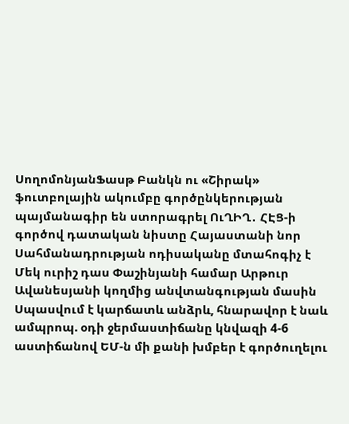ՍողոմոնյանՖասթ Բանկն ու «Շիրակ» ֆուտբոլային ակումբը գործընկերության պայմանագիր են ստորագրել ՈւՂԻՂ․ ՀԷՑ-ի գործով դատական նիստը Հայաստանի նոր Սահմանադրության ոդիսականը մտահոգիչ է Մեկ ուրիշ դաս Փաշինյանի համար Արթուր Ավանեսյանի կողմից անվտանգության մասին Սպասվում է կարճատև անձրև, հնարավոր է նաև ամպրոպ. օդի ջերմաստիճանը կնվազի 4-6 աստիճանով ԵՄ-ն մի քանի խմբեր է գործուղելու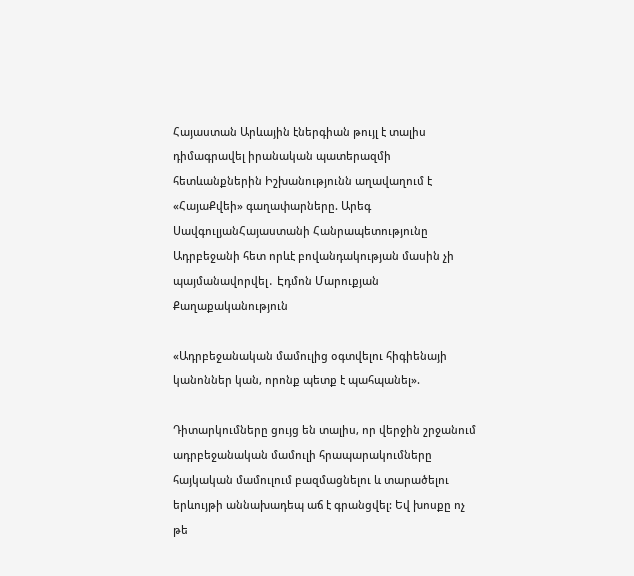Հայաստան Արևային էներգիան թույլ է տալիս դիմագրավել իրանական պատերազմի հետևանքներին Իշխանությունն աղավաղում է «ՀայաՔվեի» գաղափարները. Արեգ ՍավգուլյանՀայաստանի Հանրապետությունը Ադրբեջանի հետ որևէ բովանդակության մասին չի պայմանավորվել․ Էդմոն Մարուքյան
Քաղաքականություն

«Ադրբեջանական մամուլից օգտվելու հիգիենայի կանոններ կան, որոնք պետք է պահպանել».

Դիտարկումները ցույց են տալիս, որ վերջին շրջանում ադրբեջանական մամուլի հրապարակումները հայկական մամուլում բազմացնելու և տարածելու երևույթի աննախադեպ աճ է գրանցվել: Եվ խոսքը ոչ թե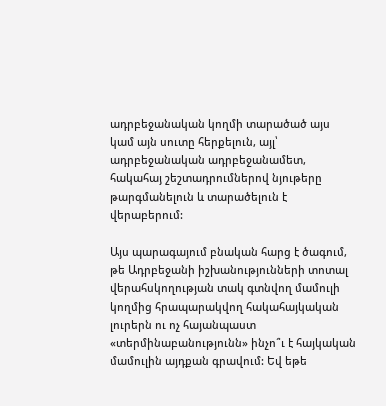ադրբեջանական կողմի տարածած այս կամ այն սուտը հերքելուն, այլ՝ ադրբեջանական ադրբեջանամետ, հակահայ շեշտադրումներով նյութերը թարգմանելուն և տարածելուն է վերաբերում:

Այս պարագայում բնական հարց է ծագում, թե Ադրբեջանի իշխանությունների տոտալ վերահսկողության տակ գտնվող մամուլի կողմից հրապարակվող հակահայկական լուրերն ու ոչ հայանպաստ «տերմինաբանությունն» ինչո՞ւ է հայկական մամուլին այդքան գրավում: Եվ եթե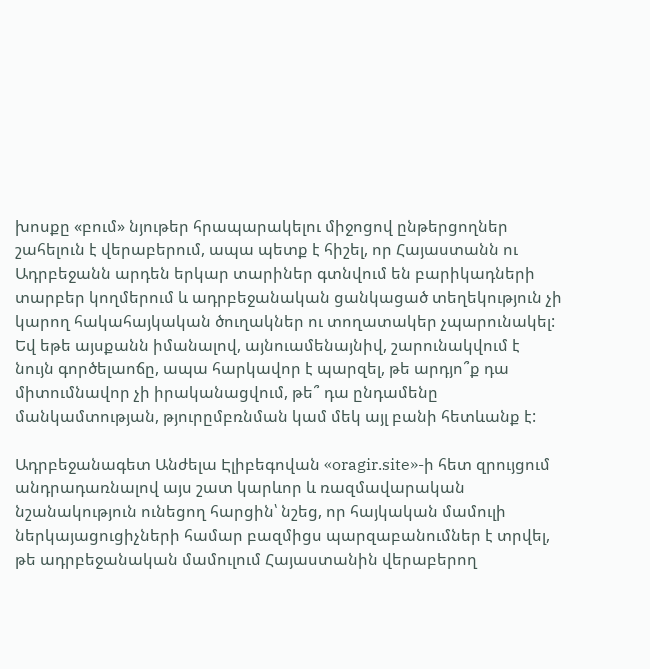խոսքը «բում» նյութեր հրապարակելու միջոցով ընթերցողներ շահելուն է վերաբերում, ապա պետք է հիշել, որ Հայաստանն ու Ադրբեջանն արդեն երկար տարիներ գտնվում են բարիկադների տարբեր կողմերում և ադրբեջանական ցանկացած տեղեկություն չի կարող հակահայկական ծուղակներ ու տողատակեր չպարունակել: Եվ եթե այսքանն իմանալով, այնուամենայնիվ, շարունակվում է նույն գործելաոճը, ապա հարկավոր է պարզել, թե արդյո՞ք դա միտումնավոր չի իրականացվում, թե՞ դա ընդամենը մանկամտության, թյուրըմբռնման կամ մեկ այլ բանի հետևանք է:

Ադրբեջանագետ Անժելա Էլիբեգովան «oragir.site»-ի հետ զրույցում անդրադառնալով այս շատ կարևոր և ռազմավարական նշանակություն ունեցող հարցին՝ նշեց, որ հայկական մամուլի ներկայացուցիչների համար բազմիցս պարզաբանումներ է տրվել, թե ադրբեջանական մամուլում Հայաստանին վերաբերող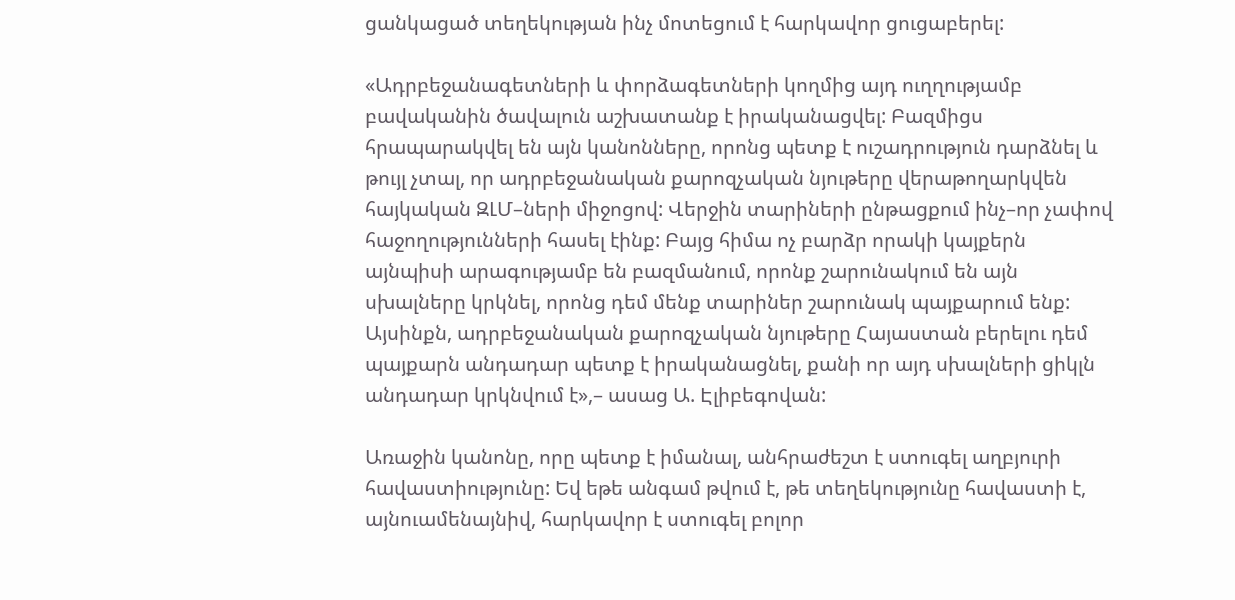ցանկացած տեղեկության ինչ մոտեցում է հարկավոր ցուցաբերել:

«Ադրբեջանագետների և փորձագետների կողմից այդ ուղղությամբ բավականին ծավալուն աշխատանք է իրականացվել: Բազմիցս հրապարակվել են այն կանոնները, որոնց պետք է ուշադրություն դարձնել և թույլ չտալ, որ ադրբեջանական քարոզչական նյութերը վերաթողարկվեն հայկական ԶԼՄ–ների միջոցով: Վերջին տարիների ընթացքում ինչ–որ չափով հաջողությունների հասել էինք: Բայց հիմա ոչ բարձր որակի կայքերն այնպիսի արագությամբ են բազմանում, որոնք շարունակում են այն սխալները կրկնել, որոնց դեմ մենք տարիներ շարունակ պայքարում ենք: Այսինքն, ադրբեջանական քարոզչական նյութերը Հայաստան բերելու դեմ պայքարն անդադար պետք է իրականացնել, քանի որ այդ սխալների ցիկլն անդադար կրկնվում է»,– ասաց Ա. Էլիբեգովան:

Առաջին կանոնը, որը պետք է իմանալ, անհրաժեշտ է ստուգել աղբյուրի հավաստիությունը: Եվ եթե անգամ թվում է, թե տեղեկությունը հավաստի է, այնուամենայնիվ, հարկավոր է ստուգել բոլոր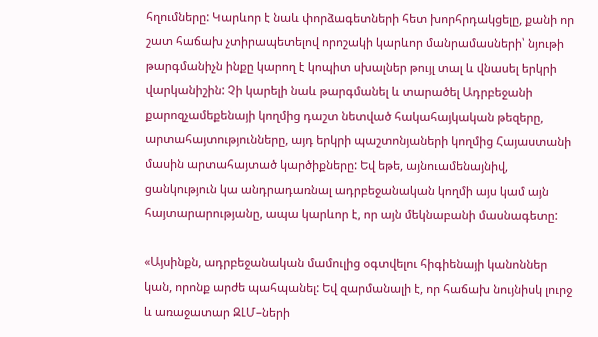հղումները: Կարևոր է նաև փորձագետների հետ խորհրդակցելը, քանի որ շատ հաճախ չտիրապետելով որոշակի կարևոր մանրամասների՝ նյութի թարգմանիչն ինքը կարող է կոպիտ սխալներ թույլ տալ և վնասել երկրի վարկանիշին: Չի կարելի նաև թարգմանել և տարածել Ադրբեջանի քարոզչամեքենայի կողմից դաշտ նետված հակահայկական թեզերը, արտահայտությունները, այդ երկրի պաշտոնյաների կողմից Հայաստանի մասին արտահայտած կարծիքները: Եվ եթե, այնուամենայնիվ, ցանկություն կա անդրադառնալ ադրբեջանական կողմի այս կամ այն հայտարարությանը, ապա կարևոր է, որ այն մեկնաբանի մասնագետը:

«Այսինքն, ադրբեջանական մամուլից օգտվելու հիգիենայի կանոններ կան, որոնք արժե պահպանել: Եվ զարմանալի է, որ հաճախ նույնիսկ լուրջ և առաջատար ԶԼՄ–ների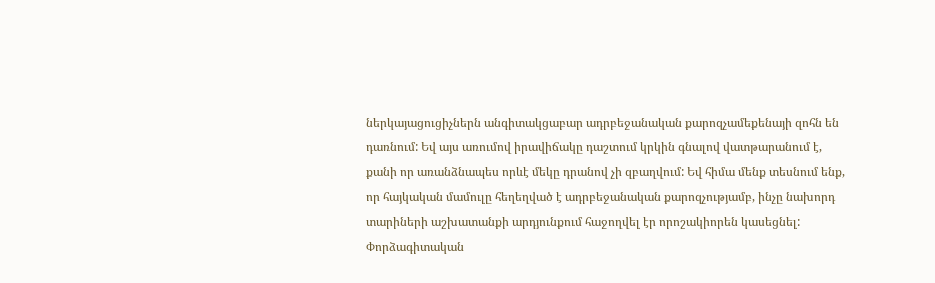ներկայացուցիչներն անգիտակցաբար ադրբեջանական քարոզչամեքենայի զոհն են դառնում: Եվ այս առումով իրավիճակը դաշտում կրկին գնալով վատթարանում է, քանի որ առանձնապես որևէ մեկը դրանով չի զբաղվում: Եվ հիմա մենք տեսնում ենք, որ հայկական մամուլը հեղեղված է ադրբեջանական քարոզչությամբ, ինչը նախորդ տարիների աշխատանքի արդյունքում հաջողվել էր որոշակիորեն կասեցնել: Փորձագիտական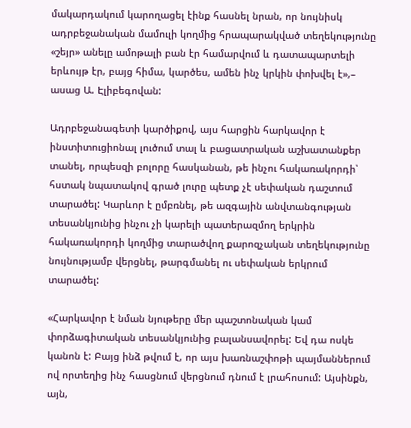մակարդակում կարողացել էինք հասնել նրան, որ նույնիսկ ադրբեջանական մամուլի կողմից հրապարակված տեղեկությունը «շեյր» անելը ամոթալի բան էր համարվում և դատապարտելի երևույթ էր, բայց հիմա, կարծես, ամեն ինչ կրկին փոխվել է»,– ասաց Ա. Էլիբեգովան:

Ադրբեջանագետի կարծիքով, այս հարցին հարկավոր է ինստիտուցիոնալ լուծում տալ և բացատրական աշխատանքեր տանել, որպեսզի բոլորը հասկանան, թե ինչու հակառակորդի՝ հստակ նպատակով գրած լուրը պետք չէ սեփական դաշտում տարածել: Կարևոր է ըմբռնել, թե ազգային անվտանգության տեսանկյունից ինչու չի կարելի պատերազմող երկրին հակառակորդի կողմից տարածվող քարոզչական տեղեկությունը նույնությամբ վերցնել, թարգմանել ու սեփական երկրում տարածել:

«Հարկավոր է նման նյութերը մեր պաշտոնական կամ փորձագիտական տեսանկյունից բալանսավորել: Եվ դա ոսկե կանոն է: Բայց ինձ թվում է, որ այս խառնաշփոթի պայմաններում ով որտեղից ինչ հասցնում վերցնում դնում է լրահոսում: Այսինքն, այն,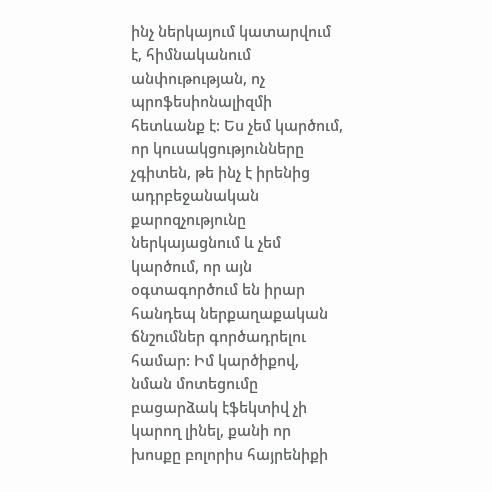ինչ ներկայում կատարվում է, հիմնականում անփութության, ոչ պրոֆեսիոնալիզմի հետևանք է: Ես չեմ կարծում, որ կուսակցությունները չգիտեն, թե ինչ է իրենից ադրբեջանական քարոզչությունը ներկայացնում և չեմ կարծում, որ այն օգտագործում են իրար հանդեպ ներքաղաքական ճնշումներ գործադրելու համար: Իմ կարծիքով, նման մոտեցումը բացարձակ էֆեկտիվ չի կարող լինել, քանի որ խոսքը բոլորիս հայրենիքի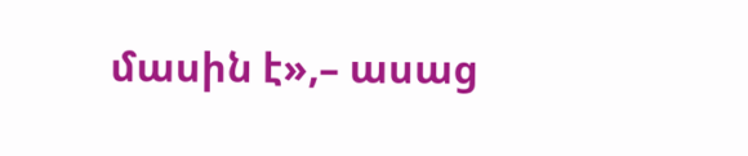մասին է»,– ասաց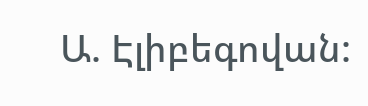Ա. Էլիբեգովան: